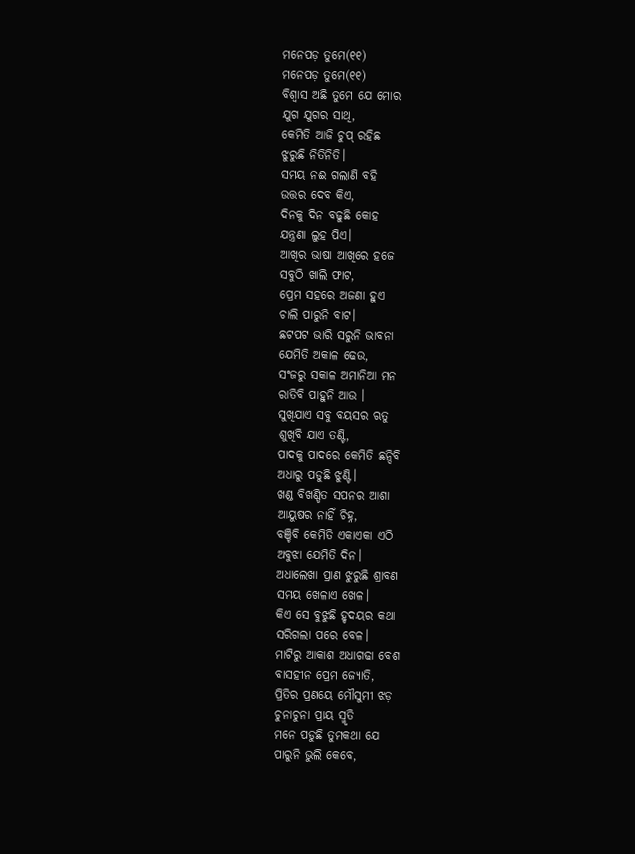ମନେପଡ଼ ତୁମେ(୧୧)
ମନେପଡ଼ ତୁମେ(୧୧)
ବିଶ୍ୱାସ ଅଛି ତୁମେ ଯେ ମୋର
ଯୁଗ ଯୁଗର ସାଥି,
କେମିତି ଆଜି ଚୁପ୍ ରହିଛ
ଝୁରୁଛି ନିତିନିତି।
ସମୟ ନଈ ଗଲାଣି ବହି
ଉତ୍ତର ଦେବ କିଏ,
ଦିନକୁ ଦିନ ବଢୁଛି କୋହ
ଯନ୍ତ୍ରଣା ଲୁହ ପିଏ।
ଆଖିର ଭାଷା ଆଖିରେ ହଜେ
ସବୁଠି ଖାଲି ଫାଟ,
ପ୍ରେମ ସହରେ ଅଜଣା ହୁଏ
ଚାଲି ପାରୁନି ବାଟ।
ଛଟପଟ ଭାରି ସରୁନି ଭାବନା
ଯେମିତି ଅକାଳ ଢେଉ,
ସଂଜରୁ ସକାଳ ଅମାନିଆ ମନ
ରାତିବି ପାହୁନି ଆଉ ।
ସୁଖିଯାଏ ସବୁ ବୟସର ଋତୁ
ଶୁଖିବି ଯାଏ ତଣ୍ଟି,
ପାଦକୁ ପାଦରେ କେମିତି ଛନ୍ଦିବି
ଅଧାରୁ ପଡୁଛି ଝୁଣ୍ଟି।
ଖଣ୍ଡ ବିଖଣ୍ଡିତ ସପନର ଆଶା
ଆୟୁଷର ନାହିଁ ଚିହ୍ନ,
ବଞ୍ଚିବି କେମିତି ଏକାଏକା ଏଠି
ଅବୁଝା ଯେମିତି ଦିନ।
ଅଧାଲେଖା ପ୍ରାଣ ଝୁରୁଛି ଶ୍ରାବଣ
ସମୟ ଖେଳାଏ ଖେଳ।
କିଏ ସେ ବୁଝୁଛି ହୃଦୟର କଥା
ସରିଗଲା ପରେ ବେଳ।
ମାଟିରୁ ଆକାଶ ଅଧାଗଢା ବେଶ
ବାସହୀନ ପ୍ରେମ ଜ୍ୟୋତି,
ପ୍ରିତିର ପ୍ରଣୟେ ମୌସୁମୀ ଝଡ଼
ଚୁନାଚୁନା ପ୍ରାୟ ସ୍ମୃତି
ମନେ ପଡୁଛି ତୁମକଥା ଯେ
ପାରୁନି ଭୁଲି କେବେ,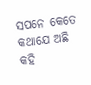ସପନେ କେତେ କଥାଯେ ଅଛି
କହି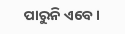ପାରୁନି ଏବେ।